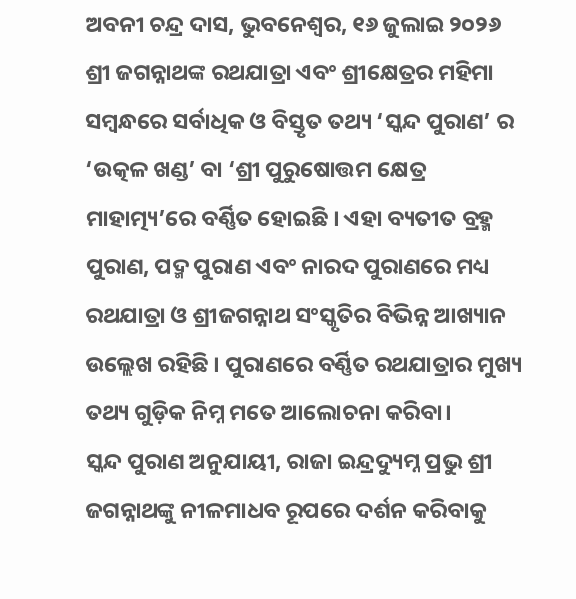ଅବନୀ ଚନ୍ଦ୍ର ଦାସ, ଭୁବନେଶ୍ୱର, ୧୬ ଜୁଲାଇ ୨୦୨୬
ଶ୍ରୀ ଜଗନ୍ନାଥଙ୍କ ରଥଯାତ୍ରା ଏବଂ ଶ୍ରୀକ୍ଷେତ୍ରର ମହିମା ସମ୍ବନ୍ଧରେ ସର୍ବାଧିକ ଓ ବିସ୍ତୃତ ତଥ୍ୟ ‘ସ୍କନ୍ଦ ପୁରାଣ’ ର ‘ଉତ୍କଳ ଖଣ୍ଡ’ ବା ‘ଶ୍ରୀ ପୁରୁଷୋତ୍ତମ କ୍ଷେତ୍ର ମାହାତ୍ମ୍ୟ’ରେ ବର୍ଣ୍ଣିତ ହୋଇଛି । ଏହା ବ୍ୟତୀତ ବ୍ରହ୍ମ ପୁରାଣ, ପଦ୍ମ ପୁରାଣ ଏବଂ ନାରଦ ପୁରାଣରେ ମଧ୍ୟ ରଥଯାତ୍ରା ଓ ଶ୍ରୀଜଗନ୍ନାଥ ସଂସ୍କୃତିର ବିଭିନ୍ନ ଆଖ୍ୟାନ ଉଲ୍ଲେଖ ରହିଛି । ପୁରାଣରେ ବର୍ଣ୍ଣିତ ରଥଯାତ୍ରାର ମୁଖ୍ୟ ତଥ୍ୟ ଗୁଡ଼ିକ ନିମ୍ନ ମତେ ଆଲୋଚନା କରିବା।
ସ୍କନ୍ଦ ପୁରାଣ ଅନୁଯାୟୀ, ରାଜା ଇନ୍ଦ୍ରଦ୍ୟୁମ୍ନ ପ୍ରଭୁ ଶ୍ରୀ ଜଗନ୍ନାଥଙ୍କୁ ନୀଳମାଧବ ରୂପରେ ଦର୍ଶନ କରିବାକୁ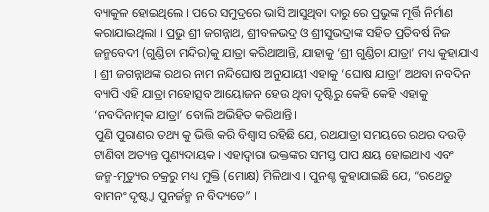ବ୍ୟାକୁଳ ହୋଇଥିଲେ । ପରେ ସମୁଦ୍ରରେ ଭାସି ଆସୁଥିବା ଦାରୁ ରେ ପ୍ରଭୁଙ୍କ ମୂର୍ତ୍ତି ନିର୍ମାଣ କରାଯାଇଥିଲା । ପ୍ରଭୁ ଶ୍ରୀ ଜଗନ୍ନାଥ, ଶ୍ରୀବଳଭଦ୍ର ଓ ଶ୍ରୀସୁଭଦ୍ରାଙ୍କ ସହିତ ପ୍ରତିବର୍ଷ ନିଜ ଜନ୍ମବେଦୀ (ଗୁଣ୍ଡିଚା ମନ୍ଦିର)କୁ ଯାତ୍ରା କରିଥାଆନ୍ତି, ଯାହାକୁ ‘ଶ୍ରୀ ଗୁଣ୍ଡିଚା ଯାତ୍ରା’ ମଧ୍ୟ କୁହାଯାଏ । ଶ୍ରୀ ଜଗନ୍ନାଥଙ୍କ ରଥର ନାମ ନନ୍ଦିଘୋଷ ଅନୁଯାୟୀ ଏହାକୁ ‘ଘୋଷ ଯାତ୍ରା’ ଅଥବା ନବଦିନ ବ୍ୟାପି ଏହି ଯାତ୍ରା ମହୋତ୍ସବ ଆୟୋଜନ ହେଉ ଥିବା ଦୃଷ୍ଟିରୁ କେହି କେହି ଏହାକୁ ‘ନବଦିନାତ୍ମକ ଯାତ୍ରା’ ବୋଲି ଅଭିହିତ କରିଥାନ୍ତି।
ପୁଣି ପୁରାଣର ତଥ୍ୟ କୁ ଭିତ୍ତି କରି ବିଶ୍ୱାସ ରହିଛି ଯେ, ରଥଯାତ୍ରା ସମୟରେ ରଥର ଦଉଡ଼ି ଟାଣିବା ଅତ୍ୟନ୍ତ ପୁଣ୍ୟଦାୟକ । ଏହାଦ୍ୱାରା ଭକ୍ତଙ୍କର ସମସ୍ତ ପାପ କ୍ଷୟ ହୋଇଥାଏ ଏବଂ ଜନ୍ମ-ମୃତ୍ୟୁର ଚକ୍ରରୁ ମଧ୍ୟ ମୁକ୍ତି (ମୋକ୍ଷ) ମିଳିଥାଏ । ପୁନଶ୍ଚ କୁହାଯାଇଛି ଯେ, “ରଥେତୁ ବାମନଂ ଦୃଷ୍ଟ୍ବା ପୁନର୍ଜନ୍ମ ନ ବିଦ୍ୟତେ” ।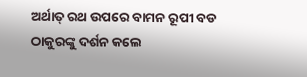ଅର୍ଥାତ୍ ରଥ ଉପରେ ବାମନ ରୂପୀ ବଡ ଠାକୁରଙ୍କୁ ଦର୍ଶନ କଲେ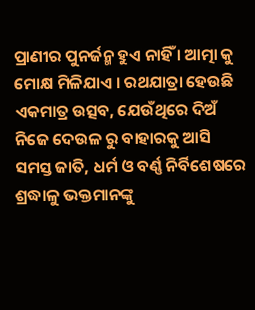ପ୍ରାଣୀର ପୁନର୍ଜନ୍ମ ହୁଏ ନାହିଁ । ଆତ୍ମା କୁ ମୋକ୍ଷ ମିଳିଯାଏ । ରଥଯାତ୍ରା ହେଉଛି ଏକମାତ୍ର ଉତ୍ସବ, ଯେଉଁଥିରେ ଦିଅଁ ନିଜେ ଦେଉଳ ରୁ ବାହାରକୁ ଆସି ସମସ୍ତ ଜାତି, ଧର୍ମ ଓ ବର୍ଣ୍ଣ ନିର୍ବିଶେଷରେ ଶ୍ରଦ୍ଧାଳୁ ଭକ୍ତମାନଙ୍କୁ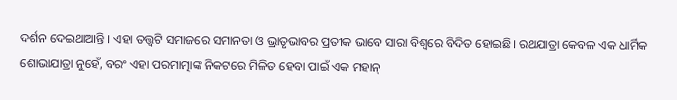ଦର୍ଶନ ଦେଇଥାଆନ୍ତି । ଏହା ତତ୍ତ୍ଵଟି ସମାଜରେ ସମାନତା ଓ ଭ୍ରାତୃଭାବର ପ୍ରତୀକ ଭାବେ ସାରା ବିଶ୍ୱରେ ବିଦିତ ହୋଇଛି। ରଥଯାତ୍ରା କେବଳ ଏକ ଧାର୍ମିକ ଶୋଭାଯାତ୍ରା ନୁହେଁ, ବରଂ ଏହା ପରମାତ୍ମାଙ୍କ ନିକଟରେ ମିଳିତ ହେବା ପାଇଁ ଏକ ମହାନ୍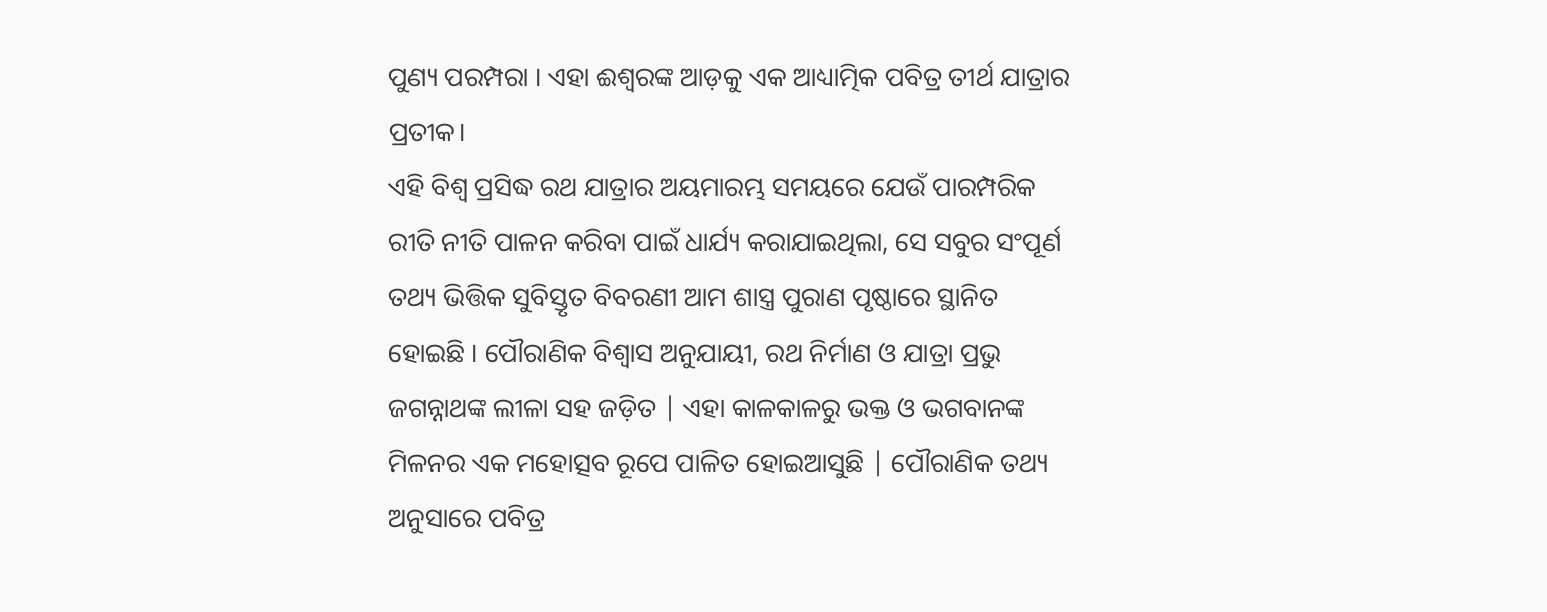ପୁଣ୍ୟ ପରମ୍ପରା । ଏହା ଈଶ୍ୱରଙ୍କ ଆଡ଼କୁ ଏକ ଆଧ୍ୟାତ୍ମିକ ପବିତ୍ର ତୀର୍ଥ ଯାତ୍ରାର ପ୍ରତୀକ।
ଏହି ବିଶ୍ଵ ପ୍ରସିଦ୍ଧ ରଥ ଯାତ୍ରାର ଅୟମାରମ୍ଭ ସମୟରେ ଯେଉଁ ପାରମ୍ପରିକ ରୀତି ନୀତି ପାଳନ କରିବା ପାଇଁ ଧାର୍ଯ୍ୟ କରାଯାଇଥିଲା, ସେ ସବୁର ସଂପୂର୍ଣ ତଥ୍ୟ ଭିତ୍ତିକ ସୁବିସ୍ତୃତ ବିବରଣୀ ଆମ ଶାସ୍ତ୍ର ପୁରାଣ ପୃଷ୍ଠାରେ ସ୍ଥାନିତ ହୋଇଛି । ପୌରାଣିକ ବିଶ୍ୱାସ ଅନୁଯାୟୀ, ରଥ ନିର୍ମାଣ ଓ ଯାତ୍ରା ପ୍ରଭୁ ଜଗନ୍ନାଥଙ୍କ ଲୀଳା ସହ ଜଡ଼ିତ | ଏହା କାଳକାଳରୁ ଭକ୍ତ ଓ ଭଗବାନଙ୍କ ମିଳନର ଏକ ମହୋତ୍ସବ ରୂପେ ପାଳିତ ହୋଇଆସୁଛି | ପୌରାଣିକ ତଥ୍ୟ ଅନୁସାରେ ପବିତ୍ର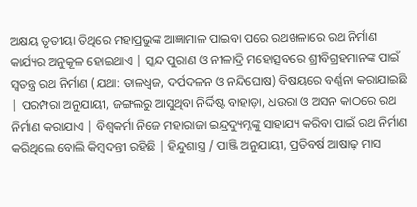ଅକ୍ଷୟ ତୃତୀୟା ତିଥିରେ ମହାପ୍ରଭୁଙ୍କ ଆଜ୍ଞାମାଳ ପାଇବା ପରେ ରଥଖଳାରେ ରଥ ନିର୍ମାଣ କାର୍ଯ୍ୟର ଅନୁକୂଳ ହୋଇଥାଏ | ସ୍କନ୍ଦ ପୁରାଣ ଓ ନୀଳାଦ୍ରି ମହୋତ୍ସବରେ ଶ୍ରୀବିଗ୍ରହମାନଙ୍କ ପାଇଁ ସ୍ୱତନ୍ତ୍ର ରଥ ନିର୍ମାଣ (ଯଥା: ତାଳଧ୍ୱଜ, ଦର୍ପଦଳନ ଓ ନନ୍ଦିଘୋଷ) ବିଷୟରେ ବର୍ଣ୍ଣନା କରାଯାଇଛି | ପରମ୍ପରା ଅନୁଯାୟୀ, ଜଙ୍ଗଲରୁ ଆସୁଥିବା ନିର୍ଦ୍ଦିଷ୍ଟ ବାହାଡ଼ା, ଧଉରା ଓ ଅସନ କାଠରେ ରଥ ନିର୍ମାଣ କରାଯାଏ | ବିଶ୍ୱକର୍ମା ନିଜେ ମହାରାଜା ଇନ୍ଦ୍ରଦ୍ୟୁମ୍ନଙ୍କୁ ସାହାଯ୍ୟ କରିବା ପାଇଁ ରଥ ନିର୍ମାଣ କରିଥିଲେ ବୋଲି କିମ୍ବଦନ୍ତୀ ରହିଛି | ହିନ୍ଦୁଶାସ୍ତ୍ର / ପାଞ୍ଜି ଅନୁଯାୟୀ, ପ୍ରତିବର୍ଷ ଆଷାଢ଼ ମାସ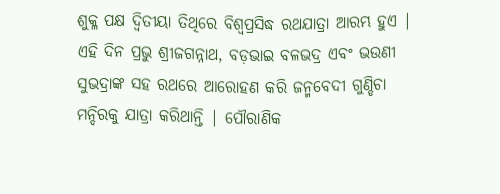ଶୁକ୍ଳ ପକ୍ଷ ଦ୍ୱିତୀୟା ତିଥିରେ ବିଶ୍ୱପ୍ରସିଦ୍ଧ ରଥଯାତ୍ରା ଆରମ୍ଭ ହୁଏ | ଏହି ଦିନ ପ୍ରଭୁ ଶ୍ରୀଜଗନ୍ନାଥ, ବଡ଼ଭାଇ ବଳଭଦ୍ର ଏବଂ ଭଉଣୀ ସୁଭଦ୍ରାଙ୍କ ସହ ରଥରେ ଆରୋହଣ କରି ଜନ୍ମବେଦୀ ଗୁଣ୍ଡିଚା ମନ୍ଦିରକୁ ଯାତ୍ରା କରିଥାନ୍ତି | ପୌରାଣିକ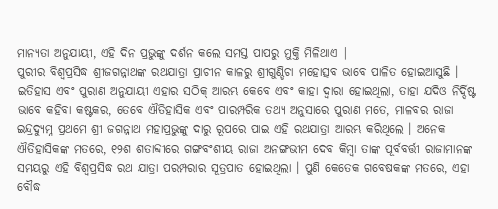ମାନ୍ୟତା ଅନୁଯାୟୀ, ଏହି ଦିନ ପ୍ରଭୁଙ୍କୁ ଦର୍ଶନ କଲେ ସମସ୍ତ ପାପରୁ ମୁକ୍ତି ମିଳିଥାଏ |
ପୁରୀର ବିଶ୍ୱପ୍ରସିଦ୍ଧ ଶ୍ରୀଜଗନ୍ନାଥଙ୍କ ରଥଯାତ୍ରା ପ୍ରାଚୀନ କାଳରୁ ଶ୍ରୀଗୁଣ୍ଡିଚା ମହୋତ୍ସବ ଭାବେ ପାଳିତ ହୋଇଆସୁଛି । ଇତିହାସ ଏବଂ ପୁରାଣ ଅନୁଯାୟୀ ଏହାର ସଠିକ୍ ଆରମ୍ଭ କେବେ ଏବଂ କାହା ଦ୍ଵାରା ହୋଇଥିଲା, ତାହା ଯଦିଓ ନିର୍ଦ୍ଦିଷ୍ଟ ଭାବେ କହିବା କଷ୍ଟକର, ତେବେ ଐତିହାସିକ ଏବଂ ପାରମ୍ପରିକ ତଥ୍ୟ ଅନୁସାରେ ପୁରାଣ ମତେ, ମାଳବର ରାଜା ଇନ୍ଦ୍ରଦ୍ୟୁମ୍ନ ପ୍ରଥମେ ଶ୍ରୀ ଜଗନ୍ନାଥ ମହାପ୍ରଭୁଙ୍କୁ ଦାରୁ ରୂପରେ ପାଇ ଏହି ରଥଯାତ୍ରା ଆରମ୍ଭ କରିଥିଲେ । ଅନେକ ଐତିହାସିକଙ୍କ ମତରେ, ୧୨ଶ ଶତାବ୍ଦୀରେ ଗଙ୍ଗବଂଶୀୟ ରାଜା ଅନଙ୍ଗଭୀମ ଦେବ କିମ୍ବା ତାଙ୍କ ପୂର୍ବବର୍ତ୍ତୀ ରାଜାମାନଙ୍କ ସମୟରୁ ଏହି ବିଶ୍ୱପ୍ରସିଦ୍ଧ ରଥ ଯାତ୍ରା ପରମ୍ପରାର ସୂତ୍ରପାତ ହୋଇଥିଲା । ପୁଣି କେତେକ ଗବେଷକଙ୍କ ମତରେ, ଏହା ବୌଦ୍ଧ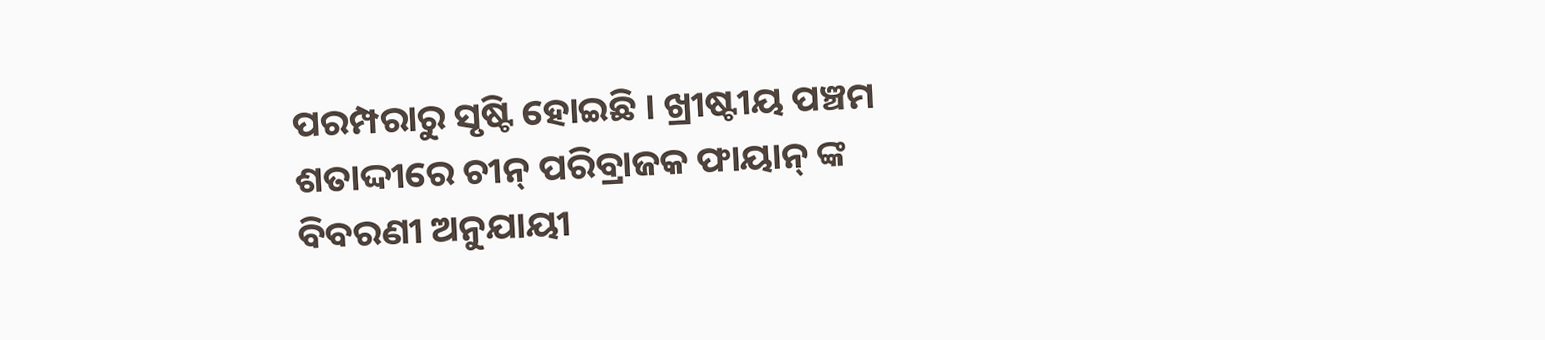ପରମ୍ପରାରୁ ସୃଷ୍ଟି ହୋଇଛି । ଖ୍ରୀଷ୍ଟୀୟ ପଞ୍ଚମ ଶତାଦ୍ଦୀରେ ଚୀନ୍ ପରିବ୍ରାଜକ ଫାୟାନ୍ ଙ୍କ ବିବରଣୀ ଅନୁଯାୟୀ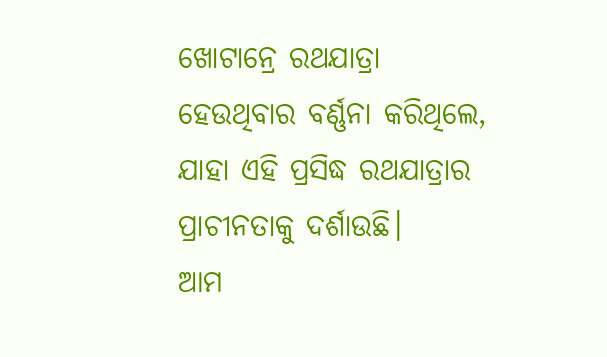ଖୋଟାନ୍ରେ ରଥଯାତ୍ରା ହେଉଥିବାର ବର୍ଣ୍ଣନା କରିଥିଲେ, ଯାହା ଏହି ପ୍ରସିଦ୍ଧ ରଥଯାତ୍ରାର ପ୍ରାଚୀନତାକୁ ଦର୍ଶାଉଛି।
ଆମ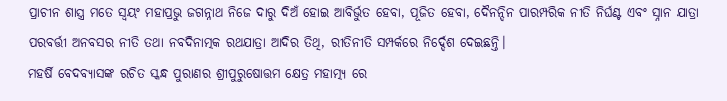ପ୍ରାଚୀନ ଶାସ୍ତ୍ର ମତେ ସ୍ଵୟଂ ମହାପ୍ରଭୁ ଜଗନ୍ନାଥ ନିଜେ ଦାରୁ ଦିଅଁ ହୋଇ ଆବିର୍ଭୁତ ହେବା, ପୂଜିତ ହେବା, ଦୈନନ୍ଦିନ ପାରମ୍ପରିକ ନୀତି ନିର୍ଘଣ୍ଟ ଏବଂ ସ୍ନାନ ଯାତ୍ରା ପରବର୍ତ୍ତୀ ଅନବସର ନୀତି ତଥା ନବଦିନାତ୍ମକ ରଥଯାତ୍ରା ଆଦିର ତିଥି, ରୀତିନୀତି ସମ୍ପର୍କରେ ନିର୍ଦ୍ଦେଶ ଦେଇଛନ୍ତି।
ମହର୍ଷି ବେଦବ୍ୟାସଙ୍କ ରଚିତ ସ୍କନ୍ଧ ପୁରାଣର ଶ୍ରୀପୁରୁଷୋତ୍ତମ କ୍ଷେତ୍ର ମହାତ୍ମ୍ୟ ରେ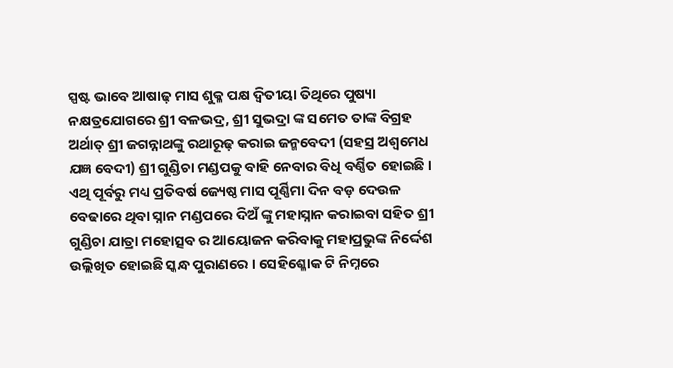ସ୍ପଷ୍ଟ ଭାବେ ଆଷାଢ଼ ମାସ ଶୁକ୍ଳ ପକ୍ଷ ଦ୍ଵିତୀୟା ତିଥିରେ ପୁଷ୍ୟା ନକ୍ଷତ୍ରଯୋଗରେ ଶ୍ରୀ ବଳଭଦ୍ର, ଶ୍ରୀ ସୁଭଦ୍ରା ଙ୍କ ସମେତ ତାଙ୍କ ବିଗ୍ରହ ଅର୍ଥାତ୍ ଶ୍ରୀ ଜଗନ୍ନାଥଙ୍କୁ ରଥାରୂଢ଼ କରାଇ ଜନ୍ମବେଦୀ (ସହସ୍ର ଅଶ୍ଵମେଧ ଯଜ୍ଞ ବେଦୀ) ଶ୍ରୀ ଗୁଣ୍ଡିଚା ମଣ୍ଡପକୁ ବାହି ନେବାର ବିଧି ବର୍ଣ୍ଣିତ ହୋଇଛି । ଏଥି ପୂର୍ବରୁ ମଧ୍ୟ ପ୍ରତିବର୍ଷ ଜ୍ୟେଷ୍ଠ ମାସ ପୂର୍ଣ୍ଣିମା ଦିନ ବଡ଼ ଦେଉଳ ବେଢାରେ ଥିବା ସ୍ନାନ ମଣ୍ଡପରେ ଦିଅଁ ଙ୍କୁ ମହାସ୍ନାନ କରାଇବା ସହିତ ଶ୍ରୀ ଗୁଣ୍ଡିଚା ଯାତ୍ରା ମହୋତ୍ସବ ର ଆୟୋଜନ କରିବାକୁ ମହାପ୍ରଭୁଙ୍କ ନିର୍ଦ୍ଦେଶ ଉଲ୍ଲିଖିତ ହୋଇଛି ସ୍କନ୍ଧ ପୁରାଣରେ । ସେହିଶ୍ଳୋକ ଟି ନିମ୍ନରେ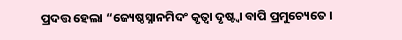ପ୍ରଦତ୍ତ ହେଲା “ଜ୍ୟେଷ୍ଠସ୍ନାନମିଦଂ କୃତ୍ୱା ଦୃଷ୍ଟ୍ବା ବାପି ପ୍ରମୁଚ୍ୟେତେ ।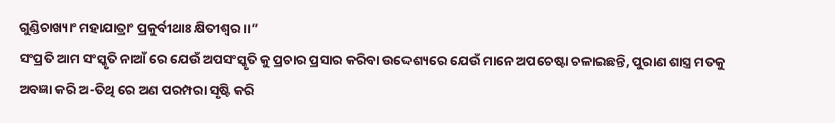ଗୁଣ୍ଡିଚାଖ୍ୟାଂ ମହାଯାତ୍ରାଂ ପ୍ରକୁର୍ବୀଥାଃ କ୍ଷିତୀଶ୍ୱର ।।”
ସଂପ୍ରତି ଆମ ସଂସ୍କୃତି ନାଆଁ ରେ ଯେଉଁ ଅପସଂସ୍କୃତି କୁ ପ୍ରଚାର ପ୍ରସାର କରିବା ଉଦ୍ଦେଶ୍ୟରେ ଯେଉଁ ମାନେ ଅପଚେଷ୍ଟା ଚଳାଇଛନ୍ତି, ପୁରାଣ ଶାସ୍ତ୍ର ମତକୁ ଅବଜ୍ଞା କରି ଅ-ତିଥି ରେ ଅଣ ପରମ୍ପରା ସୃଷ୍ଟି କରି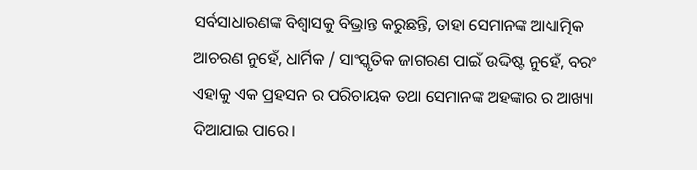ସର୍ବସାଧାରଣଙ୍କ ବିଶ୍ୱାସକୁ ବିଭ୍ରାନ୍ତ କରୁଛନ୍ତି, ତାହା ସେମାନଙ୍କ ଆଧ୍ୟାତ୍ମିକ ଆଚରଣ ନୁହେଁ, ଧାର୍ମିକ / ସାଂସ୍କୃତିକ ଜାଗରଣ ପାଇଁ ଉଦ୍ଦିଷ୍ଟ ନୁହେଁ, ବରଂ ଏହାକୁ ଏକ ପ୍ରହସନ ର ପରିଚାୟକ ତଥା ସେମାନଙ୍କ ଅହଙ୍କାର ର ଆଖ୍ୟା ଦିଆଯାଇ ପାରେ।